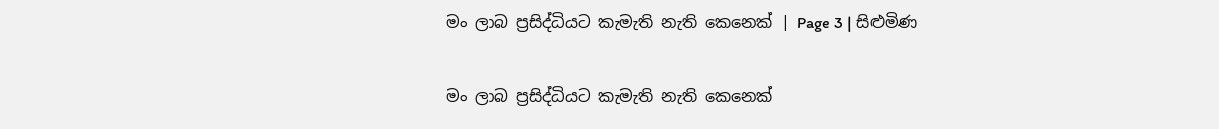මං ලාබ ප්‍රසිද්ධියට කැමැති නැති කෙනෙක් | Page 3 | සිළුමිණ

මං ලාබ ප්‍රසිද්ධියට කැමැති නැති කෙනෙක්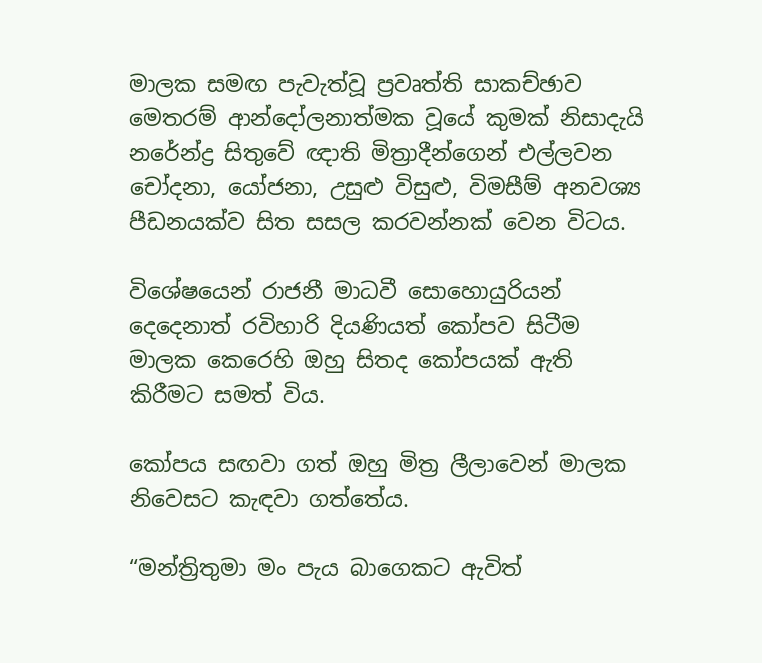මාලක සමඟ පැවැත්වූ ප්‍රවෘත්ති සාකච්ඡාව මෙතරම් ආන්දෝලනාත්මක වූයේ කුමක් නිසාදැයි නරේන්ද්‍ර සිතුවේ ඥාති මිත්‍රාදීන්ගෙන් එල්ලවන චෝදනා, යෝජනා, උසුළු විසුළු, විමසීම් අනවශ්‍ය පීඩනයක්ව සිත සසල කරවන්නක් වෙන විටය.

විශේෂයෙන් රාජනී මාධවී සොහොයුරියන් දෙදෙනාත් රවිහාරි දියණියත් කෝපව සිටීම මාලක කෙරෙහි ඔහු සිතද කෝපයක් ඇති කිරීමට සමත් විය.

කෝපය සඟවා ගත් ඔහු මිත්‍ර ලීලාවෙන් මාලක නිවෙසට කැඳවා ගත්තේය.

“මන්ත්‍රිතුමා මං පැය බාගෙකට ඇවිත්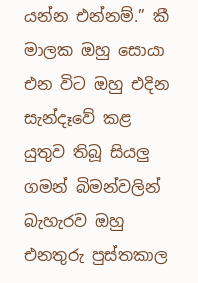යන්න එන්නම්.” කී මාලක ඔහු සොයා එන විට ඔහු එදින සැන්දෑවේ කළ යුතුව තිබූ සියලු ගමන් බිමන්වලින් බැහැරව ඔහු එනතුරු පුස්තකාල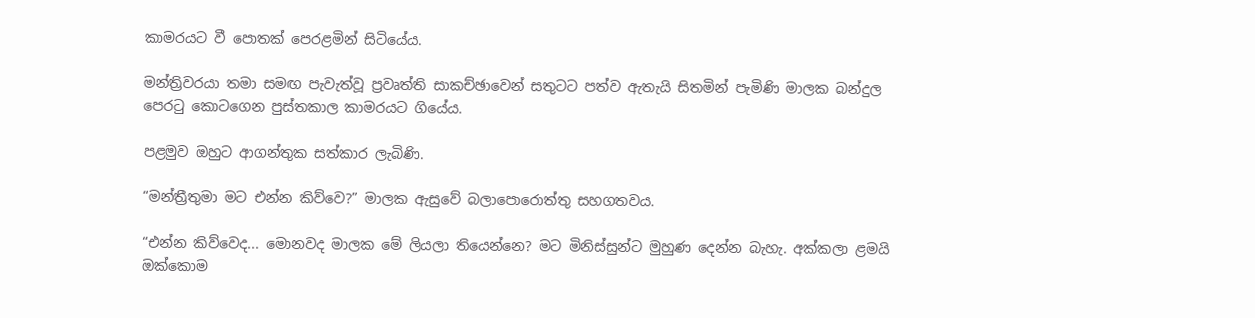කාමරයට වී පොතක් පෙරළමින් සිටියේය.

මන්ත්‍රිවරයා තමා සමඟ පැවැත්වූ ප්‍රවෘත්ති සාකච්ඡාවෙන් සතුටට පත්ව ඇතැයි සිතමින් පැමිණි මාලක බන්දුල පෙරටු කොටගෙන පුස්තකාල කාමරයට ගියේය.

පළමුව ඔහුට ආගන්තුක සත්කාර ලැබිණි.

“මන්ත්‍රීතුමා මට එන්න කිව්වෙ?” මාලක ඇසුවේ බලාපොරොත්තු සහගතවය.

“එන්න කිව්වෙද... මොනවද මාලක මේ ලියලා තියෙන්නෙ? මට මිනිස්සුන්ට මුහුණ දෙන්න බැහැ. අක්කලා ළමයි ඔක්කොම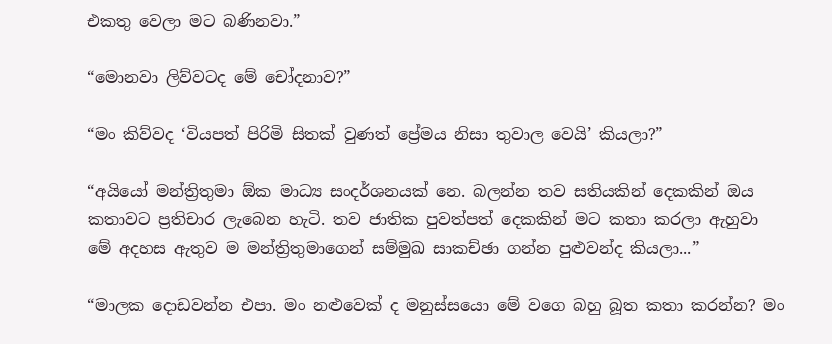එකතු වෙලා මට බණිනවා.”

“මොනවා ලිව්වටද මේ චෝදනාව?”

“මං කිව්වද ‘වියපත් පිරිමි සිතක් වුණත් ප්‍රේමය නිසා තුවාල වෙයි’ කියලා?”

“අයියෝ මන්ත්‍රිතුමා ඕක මාධ්‍ය සංදර්ශනයක් නෙ. බලන්න තව සතියකින් දෙකකින් ඔය කතාවට ප්‍රතිචාර ලැබෙන හැටි. තව ජාතික පුවත්පත් දෙකකින් මට කතා කරලා ඇහුවා මේ අදහස ඇතුව ම මන්ත්‍රිතුමාගෙන් සම්මුඛ සාකච්ඡා ගන්න පුළුවන්ද කියලා...”

“මාලක දොඩවන්න එපා. මං නළුවෙක් ද මනුස්සයො මේ වගෙ බහු බූත කතා කරන්න? මං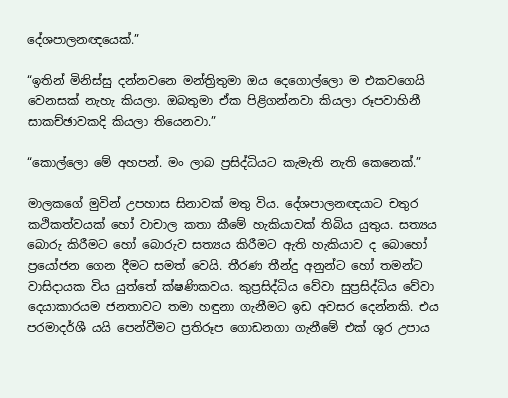දේශපාලනඥයෙක්.”

“ඉතින් මිනිස්සු දන්නවනෙ මන්ත්‍රිතුමා ඔය දෙගොල්ලො ම එකවගෙයි වෙනසක් නැහැ කියලා. ඔබතුමා ඒක පිළිගන්නවා කියලා රූපවාහිනී සාකච්ඡාවකදි කියලා තියෙනවා.”

“කොල්ලො මේ අහපන්. මං ලාබ ප්‍රසිද්ධියට කැමැති නැති කෙනෙක්.”

මාලකගේ මුවින් උපහාස සිනාවක් මතු විය. දේශපාලනඥයාට චතුර කථිකත්වයක් හෝ වාචාල කතා කීමේ හැකියාවක් තිබිය යුතුය. සත්‍යය බොරු කිරීමට හෝ බොරුව සත්‍යය කිරීමට ඇති හැකියාව ද බොහෝ ප්‍රයෝජන ගෙන දීමට සමත් වෙයි. තීරණ තීන්දු අනුන්ට හෝ තමන්ට වාසිදායක විය යුත්තේ ක්ෂණිකවය. කුප්‍රසිද්ධිය වේවා සුප්‍රසිද්ධිය වේවා දෙයාකාරයම ජනතාවට තමා හඳුනා ගැනීමට ඉඩ අවසර දෙන්නකි. එය පරමාදර්ශී යයි පෙන්වීමට ප්‍රතිරූප ගොඩනගා ගැනී‍මේ එක් ශූර උපාය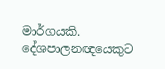මාර්ගයකි. දේශපාලනඥයෙකුට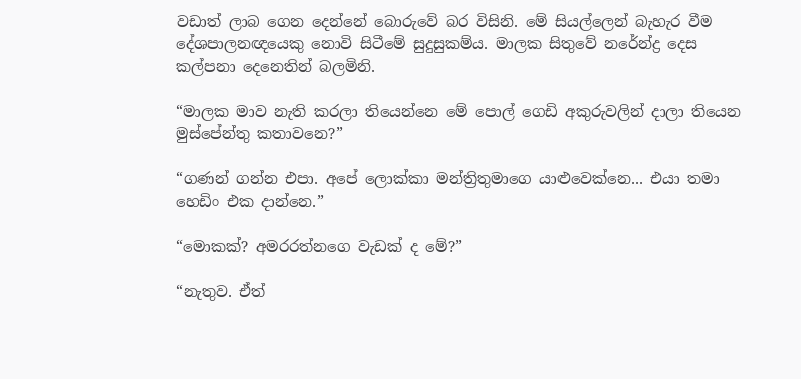වඩාත් ලාබ ගෙන දෙන්නේ බොරුවේ බර විසිනි. මේ සියල්ලෙන් බැහැර වීම දේශපාලනඥයෙකු නොවි සිටීමේ සුදුසුකම්ය. මාලක සිතුවේ නරේන්ද්‍ර දෙස කල්පනා දෙනෙතින් බලමිනි.

“මාලක මාව නැති කරලා තියෙන්නෙ මේ පොල් ගෙඩි අකුරුවලින් දාලා තියෙන මුස්පේන්තු කතාවනෙ?”

“ගණන් ගන්න එපා. අපේ ලොක්කා මන්ත්‍රිතුමාගෙ යාළුවෙක්නෙ... එයා තමා හෙඩිං එක දාන්නෙ.”

“මොකක්? අමරරත්නගෙ වැඩක් ද මේ?”

“නැතුව. ඒත්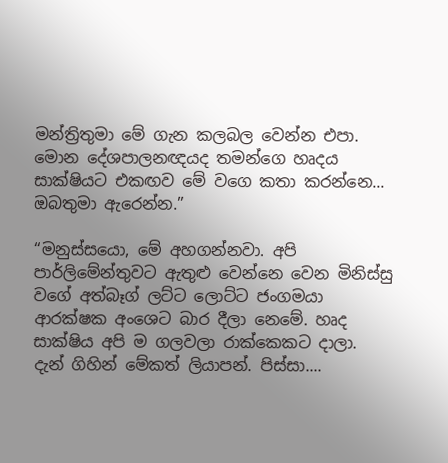මන්ත්‍රිතුමා මේ ගැන කලබල වෙන්න එපා. මොන දේශපාලනඥයද තමන්ගෙ හෘදය සාක්ෂියට එකඟව මේ වගෙ කතා කරන්නෙ... ඔබතුමා ඇරෙන්න.”

“මනුස්සයො, මේ අහගන්නවා. අපි පාර්ලිමේන්තුවට ඇතුළු වෙන්නෙ වෙන මිනිස්සු වගේ අත්බෑග් ලට්ට ලොට්ට ජංගමයා ආරක්ෂක අංශෙට බාර දීලා නෙමේ. හෘද සාක්ෂිය අපි ම ගලවලා රාක්කෙකට දාලා. දැන් ගිහින් මේකත් ලියාපන්. පිස්සා....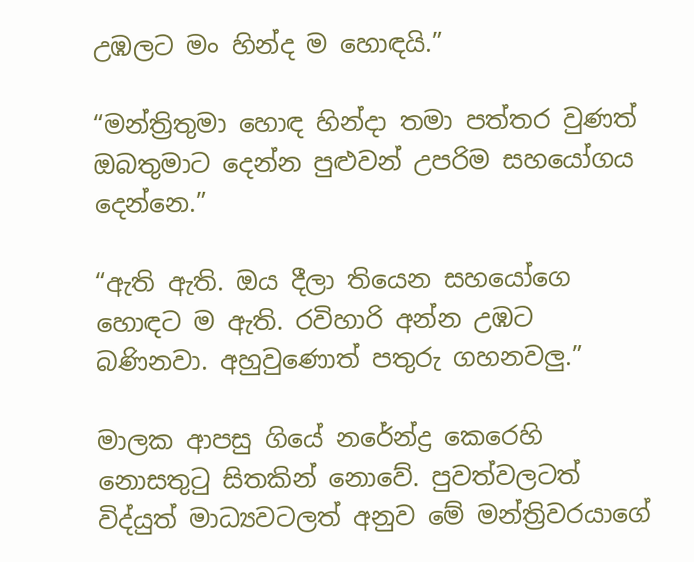උඹලට මං හින්ද ම හොඳයි.”

“මන්ත්‍රිතුමා හොඳ හින්දා තමා පත්තර වුණත් ඔබතුමාට දෙන්න පුළුවන් උපරිම සහයෝගය දෙන්නෙ.”

“ඇති ඇති. ඔය දීලා තියෙන සහයෝගෙ හොඳට ම ඇති. රවිහාරි අන්න උඹට බණිනවා. අහුවුණොත් පතුරු ගහනවලු.”

මාලක ආපසු ගියේ නරේන්ද්‍ර කෙරෙහි නොසතුටු සිතකින් නොවේ. පුවත්වලටත් විද්යුත් මාධ්‍යවටලත් අනුව මේ මන්ත්‍රිවරයාගේ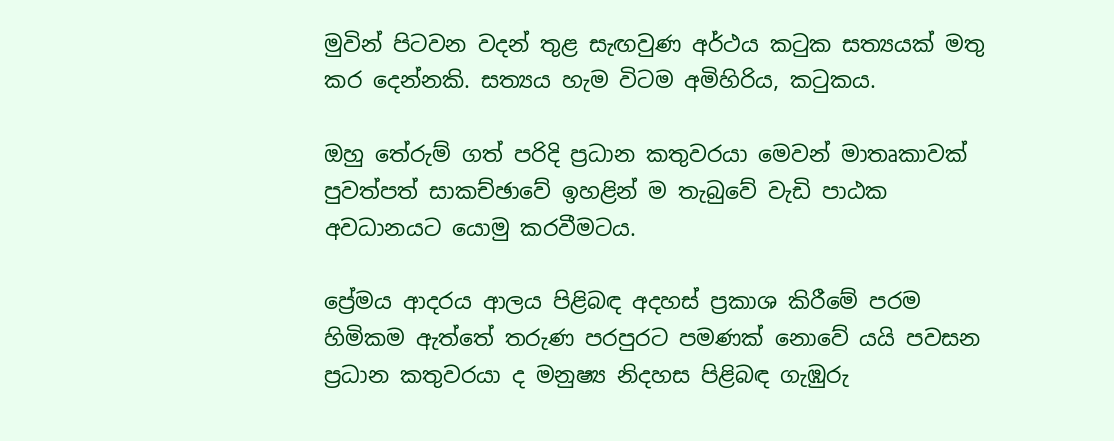මුවින් පිටවන වදන් තුළ සැඟවුණ අර්ථය කටුක සත්‍යයක් මතු කර දෙන්නකි. සත්‍යය හැම විටම අමිහිරිය, කටුකය.

ඔහු තේරුම් ගත් පරිදි ප්‍රධාන කතුවරයා මෙවන් මාතෘකාවක් පුවත්පත් සාකච්ඡාවේ ඉහළින් ම තැබුවේ වැඩි පාඨක අවධානයට යොමු කරවීමටය.

ප්‍රේමය ආදරය ආලය පිළිබඳ අදහස් ප්‍රකාශ කිරීමේ පරම හිමිකම ඇත්තේ තරුණ පරපුරට පමණක් නොවේ යයි පවසන ප්‍රධාන කතුවරයා ද මනුෂ්‍ය නිදහස පිළිබඳ ගැඹුරු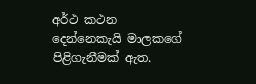අර්ථ කථන දෙන්නෙකැයි මාලකගේ පිළිගැනීමක් ඇත.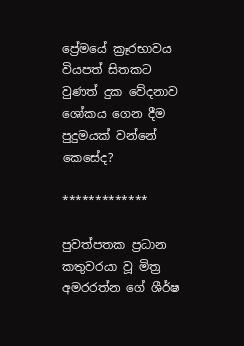ප්‍රේමයේ ක්‍රෑරභාවය වියපත් සිතකට වුණත් දුක වේදනාව ශෝකය ගෙන දීම පුදුමයක් වන්නේ කෙසේද?

*************

පුවත්පතක ප්‍රධාන කතුවරයා වූ මිත්‍ර අමරරත්න ගේ ශීර්ෂ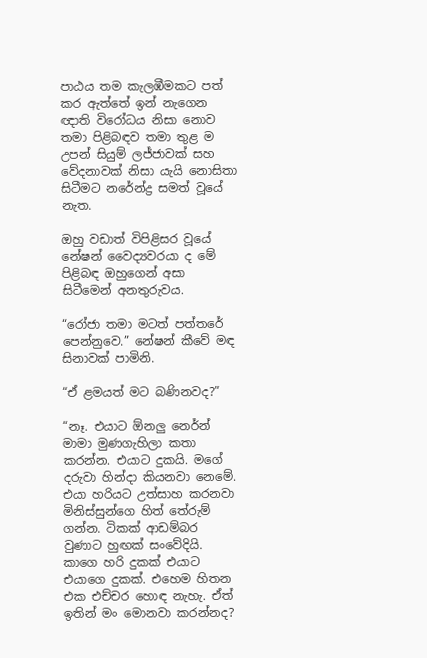පාඨය තම කැලඹීමකට පත් කර ඇත්තේ ඉන් නැගෙන ඥාති විරෝධය නිසා නොව තමා පිළිබඳව තමා තුළ ම උපන් සියුම් ලජ්ජාවක් සහ වේදනාවක් නිසා යැයි නොසිතා සිටීමට නරේන්ද්‍ර සමත් වූයේ නැත.

ඔහු වඩාත් විපිළිසර වූයේ නේෂන් වෛද්‍යවරයා ද මේ පිළිබඳ ඔහුගෙන් අසා සිටීමෙන් අනතුරුවය.

“රෝජා තමා මටත් පත්තරේ පෙන්නුවෙ.” නේෂන් කීවේ මඳ සිනාවක් පාමිනි.

“ඒ ළමයත් මට බණිනවද?”

“නෑ. එයාට ඕනලු න‍ෙර්න් මාමා මුණගැහිලා කතා කරන්න. එයාට දුකයි. මගේ දරුවා හින්දා කියනවා නෙමේ. එයා හරියට උත්සාහ කරනවා මිනිස්සුන්ගෙ හිත් තේරුම් ගන්න. ටිකක් ආඩම්බර වුණාට හුඟක් සංවේදියි. කාගෙ හරි දුකක් එයාට එයාගෙ දුකක්. එහෙම හිතන එක එච්චර හොඳ නැහැ. ඒත් ඉතින් මං මොනවා කරන්නද?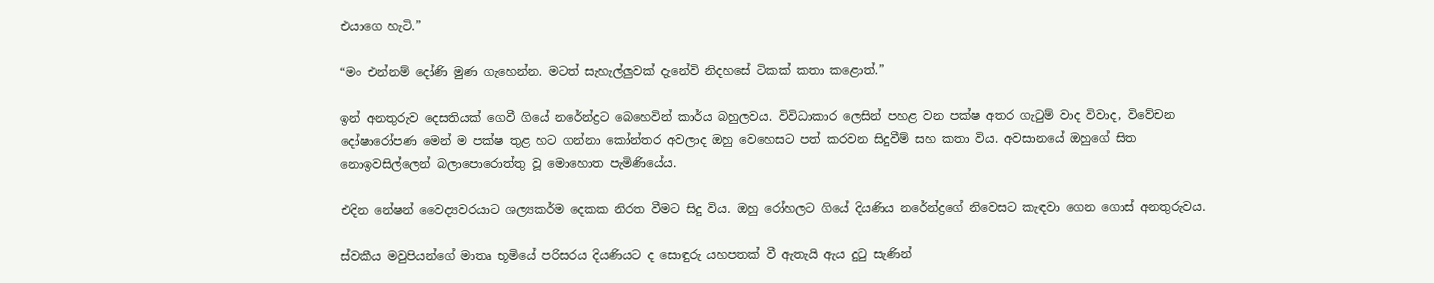එයාගෙ හැටි.”

“මං එන්නම් දෝණි මුණ ගැහෙන්න. මටත් සැහැල්ලුවක් ද‍ැනේවි නිදහසේ ටිකක් කතා කළොත්.”

ඉන් අනතුරුව දෙසතියක් ගෙවී ගියේ නරේන්ද්‍රට බෙහෙවින් කාර්ය බහුලවය. විවිධාකාර ලෙසින් පහළ වන පක්ෂ අතර ගැටුම් වාද විවාද, විවේචන දෝෂාරෝපණ මෙන් ම පක්ෂ තුළ හට ගන්නා කෝන්තර අවලාද ඔහු වෙහෙසට පත් කරවන සිදුවීම් සහ කතා විය. අවසානයේ ඔහුගේ සිත නොඉවසිල්ලෙන් බලාපොරොත්තු වූ මොහොත පැමිණියේය.

එදින නේෂන් වෛද්‍යවරයාට ශල්‍යකර්ම දෙකක නිරත වීමට සිදු විය. ඔහු රෝහලට ගියේ දියණිය නරේන්ද්‍රගේ නිවෙසට කැඳවා ගෙන ගොස් අනතුරුවය.

ස්වකීය මවුපියන්ගේ මාතෘ භූමියේ පරිසරය දියණියට ද සොඳුරු යහපතක් වී ඇතැයි ඇය දුටු සැණින්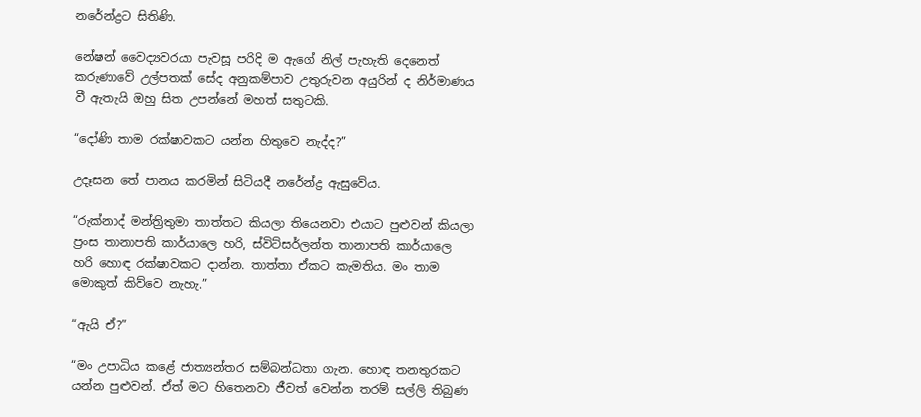නරේන්ද්‍රට සිතිණි.

නේෂන් වෛද්‍යවරයා පැවසූ පරිදි ම ඇගේ නිල් පැහැති දෙනෙත් කරුණාවේ උල්පතක් සේද අනුකම්පාව උතුරුවන අයුරින් ද නිර්මාණය වී ඇතැයි ඔහු සිත උපන්නේ මහත් සතුටකි.

“දෝණි තාම රක්ෂාවකට යන්න හිතුවෙ නැද්ද?”

උදෑසන තේ පානය කරමින් සිටියදී නරේන්ද්‍ර ඇසුවේය.

“රුක්නාද් මන්ත්‍රිතුමා තාත්තට කියලා තියෙනවා එයාට පුළුවන් කියලා ප්‍රංස තානාපති කාර්යාලෙ හරි, ස්විට්සර්ලන්ත තානාපති කාර්යාලෙ හරි හොඳ රක්ෂාවකට දාන්න. තාත්තා ඒකට කැමතිය. මං තාම මොකුත් කිව්වෙ නැහැ.”

“ඇයි ඒ?”

“මං උපාධිය කළේ ජාත්‍යන්තර සම්බන්ධතා ගැන. හොඳ තනතුරකට යන්න පුළුවන්. ඒත් මට හිතෙනවා ජීවත් වෙන්න තරම් සල්ලි තිබුණ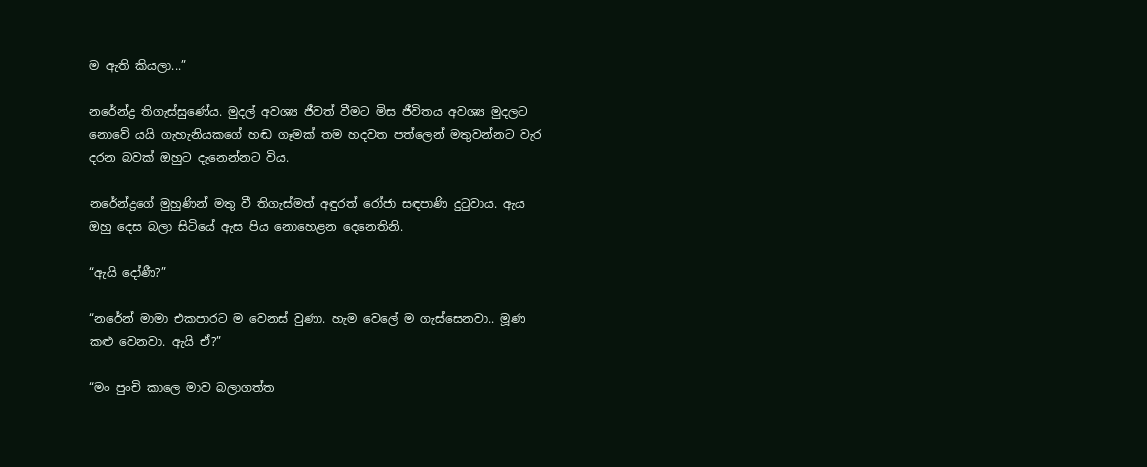ම ඇති කියලා...”

නරේන්ද්‍ර තිගැස්සුණේය. මුදල් අවශ්‍ය ජීවත් වීමට මිස ජීවිතය අවශ්‍ය මුදලට නොවේ යයි ගැහැනියකගේ හඬ ගෑමක් තම හදවත පත්ලෙන් මතුවන්නට වැර දරන බවක් ඔහුට දැනෙන්නට විය.

නරේන්ද්‍රගේ මුහුණින් මතු වී තිගැස්මත් අඳුරත් රෝජා සඳපාණි දුටුවාය. ඇය ඔහු දෙස බලා සිටි‍යේ ඇස පිය නොහෙළන දෙනෙතිනි.

“ඇයි දෝණී?”

“නරේන් මාමා එකපාරට ම වෙනස් වුණා. හැම වෙලේ ම ගැස්සෙනවා.. මූණ කළු වෙනවා. ඇයි ඒ?”

“මං පුංචි කාලෙ මාව බලාගත්ත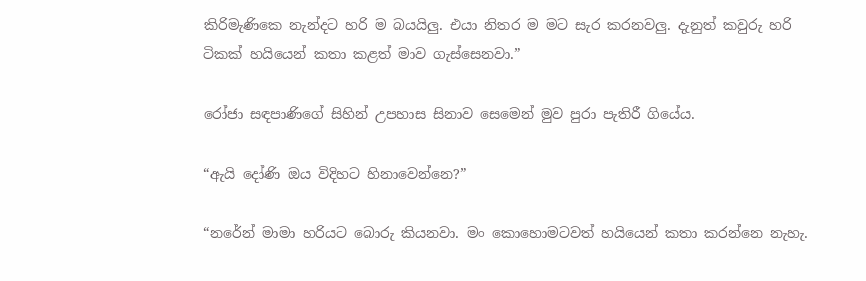කිරිමැණිකෙ නැන්දට හරි ම බයයිලු. එයා නිතර ම මට සැර කරනවලු. දැනුත් කවුරු හරි ටිකක් හයියෙන් කතා කළත් මාව ගැස්සෙනවා.”

රෝජා සඳපාණිගේ සිහින් උපහාස සිනාව සෙමෙන් මුව පුරා පැතිරී ගියේය.

“ඇයි දෝණි ඔය විදිහට හිනාවෙන්නෙ?”

“නරේන් මාමා හරියට බොරු කියනවා. මං කොහොමටවත් හයියෙන් කතා කරන්නෙ නැහැ.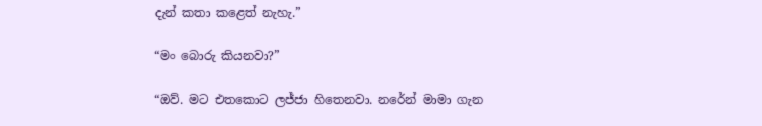දැන් කතා කළෙත් නැහැ.”

“මං බොරු කියනවා?”

“ඔව්. මට එතකොට ලජ්ජා හිතෙනවා. නරේන් මාමා ගැන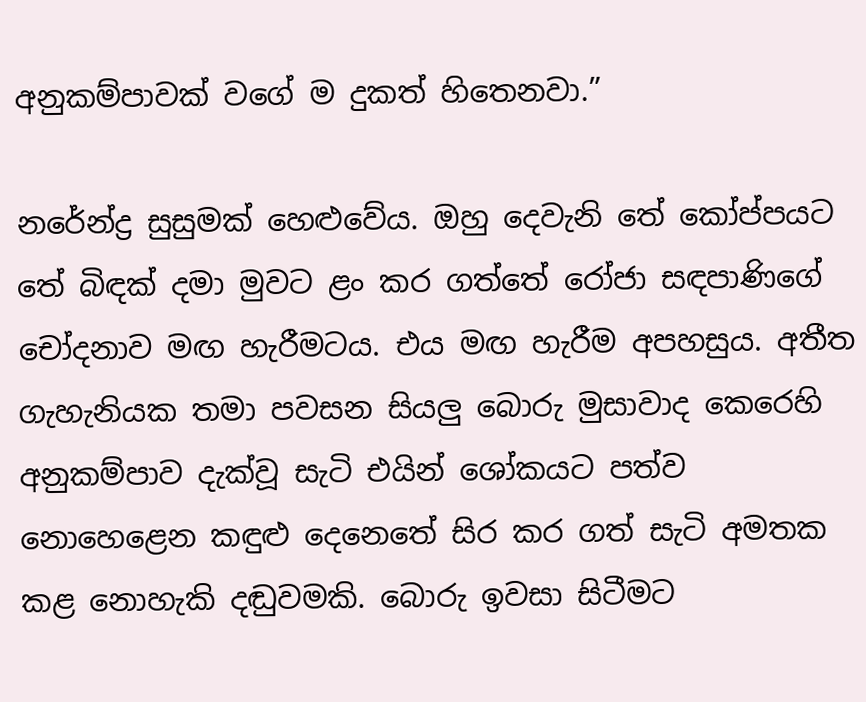අනුකම්පාවක් වගේ ම දුකත් හිතෙනවා.”

නරේන්ද්‍ර සුසුමක් හෙළුවේය. ඔහු දෙවැනි තේ කෝප්පයට තේ බිඳක් දමා මුවට ළං කර ගත්තේ රෝජා සඳපාණිගේ චෝදනාව මඟ හැරීමටය. එය මඟ හැරීම අපහසුය. අතීත ගැහැනියක තමා පවසන සියලු බොරු මුසාවාද කෙරෙහි අනුකම්පාව දැක්වූ සැටි එයින් ශෝකයට පත්ව නොහෙළෙන කඳුළු දෙනෙතේ සිර කර ගත් සැටි අමතක කළ නොහැකි දඬුවමකි. බොරු ඉවසා සිටීමට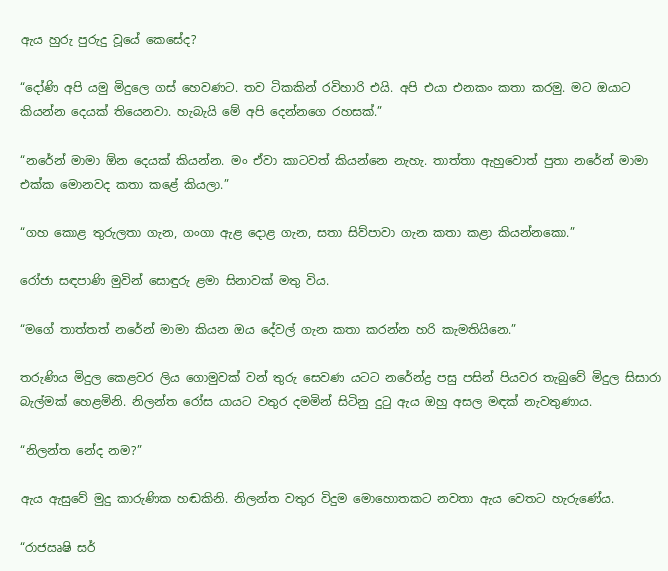ඇය හුරු පුරුදු වූයේ කෙසේද?

“දෝණි අපි යමු මිදුලෙ ගස් හෙවණට. තව ටිකකින් රවිහාරි එයි. අපි එයා එනකං කතා කරමු. මට ඔයාට කියන්න දෙයක් තියෙනවා. හැබැයි මේ අපි දෙන්නගෙ රහසක්.”

“නරේන් මාමා ඕන දෙයක් කියන්න. මං ඒවා කාටවත් කියන්නෙ නැහැ. තාත්තා ඇහුවොත් පුතා නරේන් මාමා එක්ක මොනවද කතා කළේ කියලා.”

“ගහ කොළ තුරුලතා ගැන, ගංගා ඇළ දොළ ගැන, සතා සිව්පාවා ගැන කතා කළා කියන්නකො.”

රෝජා සඳපාණි මුවින් සොඳුරු ළමා සිනාවක් මතු විය.

“මගේ තාත්තත් නරේන් මාමා කියන ඔය දේවල් ගැන කතා කරන්න හරි කැමතියිනෙ.”

තරුණිය මිදුල කෙළවර ලිය ගොමුවක් වන් තුරු සෙවණ යටට නරේන්ද්‍ර පසු පසින් පියවර තැබුවේ මිදුල සිසාරා බැල්මක් හෙළමිනි. නිලන්ත රෝස යායට වතුර දමමින් සිටිනු දුටු ඇය ඔහු අසල මඳක් නැවතුණාය.

“නිලන්ත නේද නම?”

ඇය ඇසුවේ මුදු කාරුණික හඬකිනි. නිලන්ත වතුර විදුම මොහොතකට නවතා ඇය වෙතට හැරුණේය.

“රාජඍෂි සර්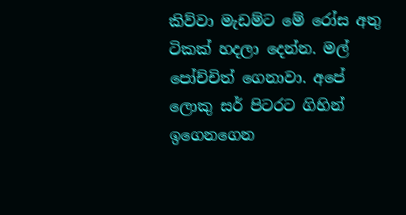කිව්වා මැඩම්ට මේ රෝස අතු ටිකක් හදලා දෙන්න. මල් පෝච්චිත් ගෙනාවා. අපේ ලොකු සර් පිටරට ගිහින් ඉගෙනගෙන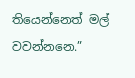තියෙන්නෙත් මල් වවන්නනෙ.”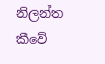නිලන්ත කීවේ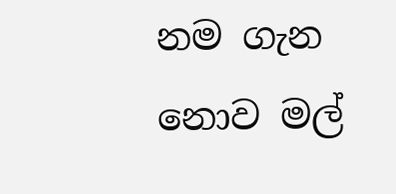නම ගැන නොව මල්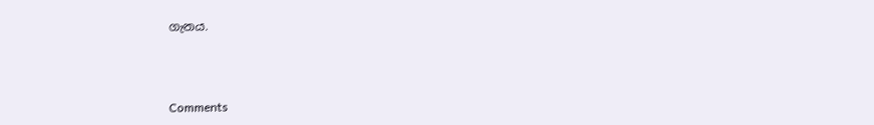ගැනය.



Comments